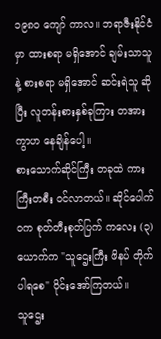၁၉၈၀ ကျော် ကာလ။ ဘရာဇီးနိုင်ငံမှာ ထားစရာ မရှိအောင် ချမ်းသာသူနဲ့ စားစရာ မရှိအောင် ဆင်းရဲသူ ဆိုပြီး လူတန်းစားနှစ်ခုကြား တအား ကွာဟ နေချိန်ပေါ့။
စားသောက်ဆိုင်ကြီး တခုထဲ ကားကြီးတစီး ဝင်လာတယ်။ ဆိုင်ပေါက်ဝက စုတ်တီးစုတ်ပြက် ကလေး (၃) ယောက်က "သူဌေးကြီး ဖိနပ် တိုက်ပါရစေ" ဝိုင်းအော်ကြတယ်။
သူဌေး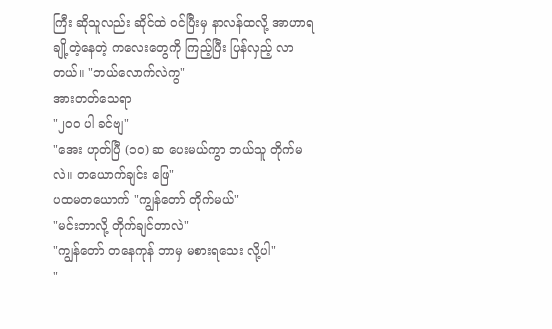ကြီး ဆိုသူလည်း ဆိုင်ထဲ ဝင်ပြီးမှ နာလန်ထလို့ အာဟာရ ချို့တဲ့နေတဲ့ ကလေးတွေကို ကြည့်ပြီး ပြန်လှည့် လာတယ်။ "ဘယ်လောက်လဲကွ"
အားတတ်သေရာ
"၂၀၀ ပါ ခင်ဗျ"
"အေး ဟုတ်ပြီ (၁၀) ဆ ပေးမယ်ကွာ ဘယ်သူ တိုက်မလဲ။ တယောက်ချင်း ဖြေ"
ပထမတယောက် "ကျွန်တော် တိုက်မယ်"
"မင်းဘာလို့ တိုက်ချင်တာလဲ"
"ကျွန်တော် တနေကုန် ဘာမှ မစားရသေး လို့ပါ"
"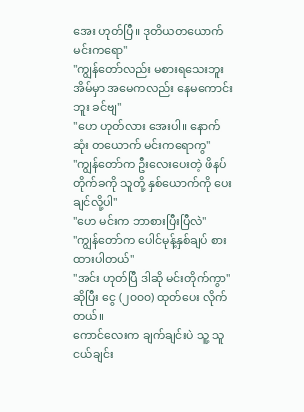အေး ဟုတ်ပြီ။ ဒုတိယတယောက် မင်းကရော"
"ကျွန်တော်လည်း မစားရသေးဘူး အိမ်မှာ အမေကလည်း နေမကောင်းဘူး ခင်ဗျ"
"ဟေ ဟုတ်လား အေးပါ။ နောက်ဆုံး တယောက် မင်းကရောကွ"
"ကျွန်တော်က ဦးလေးပေးတဲ့ ဖိနပ်တိုက်ခကို သူတို့ နှစ်ယောက်ကို ပေးချင်လို့ပါ"
"ဟေ မင်းက ဘာစားပြီးပြီလဲ"
"ကျွန်တော်က ပေါင်မုန့်နှစ်ချပ် စားထားပါတယ်"
"အင်း ဟုတ်ပြီ ဒါဆို မင်းတိုက်ကွာ" ဆိုပြီး ငွေ (၂၀၀၀) ထုတ်ပေး လိုက်တယ်။
ကောင်လေးက ချက်ချင်းပဲ သူ့ သူငယ်ချင်း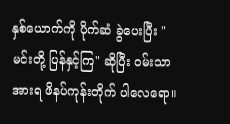နှစ်ယောက်ကို ပိုက်ဆံ ခွဲပေးပြီး "မင်းတို့ ပြန်နှင့်ကြ" ဆိုပြီး ဝမ်းသာအားရ ဖိနပ်ကုန်းတိုက် ပါလေရော။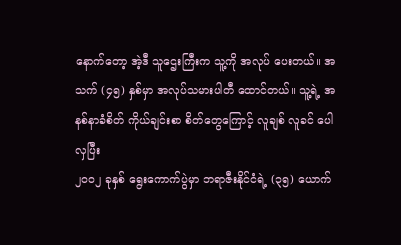နောက်တော့ အဲ့ဒီ သူဌေးကြီးက သူ့ကို အလုပ် ပေးတယ်။ အသက် (၄၅) နှစ်မှာ အလုပ်သမားပါတီ ထောင်တယ်။ သူ့ရဲ့ အနစ်နာခံစိတ် ကိုယ်ချင်းစာ စိတ်တွေကြောင့် လူချစ် လူခင် ပေါလှပြီး
၂၀၀၂ ခုနှစ် ရွေးကောက်ပွဲမှာ ဘရာဇီးနိုင်ငံရဲ့ (၃၅) ယောက်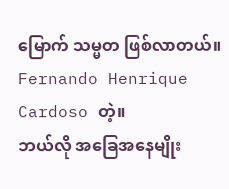မြောက် သမ္မတ ဖြစ်လာတယ်။ Fernando Henrique Cardoso တဲ့။
ဘယ်လို အခြေအနေမျိုး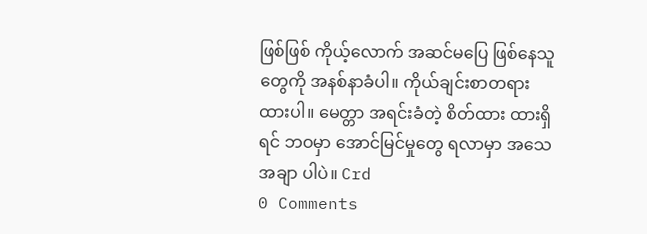ဖြစ်ဖြစ် ကိုယ့်လောက် အဆင်မပြေ ဖြစ်နေသူတွေကို အနစ်နာခံပါ။ ကိုယ်ချင်းစာတရား ထားပါ။ မေတ္တာ အရင်းခံတဲ့ စိတ်ထား ထားရှိရင် ဘဝမှာ အောင်မြင်မှုတွေ ရလာမှာ အသေအချာ ပါပဲ။ Crd
0 Comments